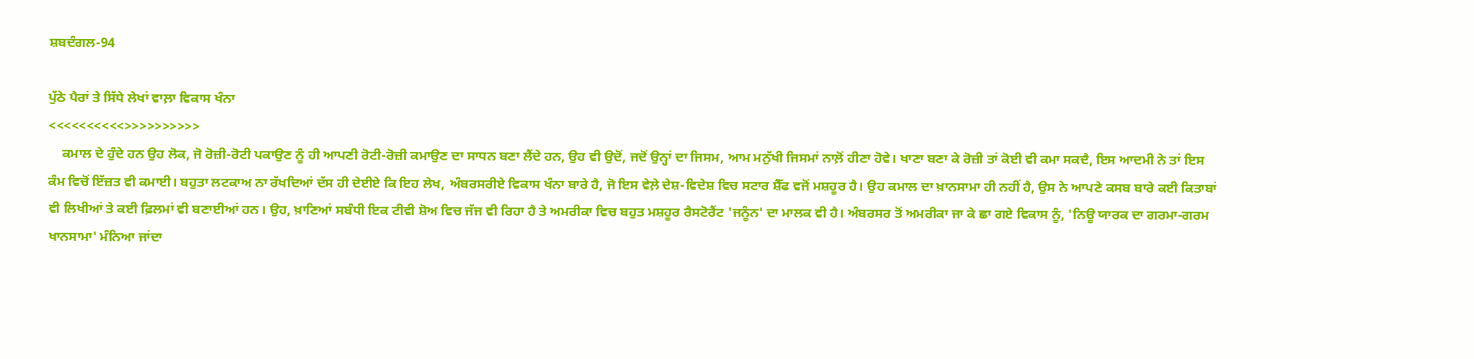ਸ਼ਬਦੰਗਲ-94

ਪੁੱਠੇ ਪੈਰਾਂ ਤੇ ਸਿੱਧੇ ਲੇਖਾਂ ਵਾਲ਼ਾ ਵਿਕਾਸ ਖੰਨਾ
<<<<<<<<<<>>>>>>>>>>
    ਕਮਾਲ ਦੇ ਹੁੰਦੇ ਹਨ ਉਹ ਲੋਕ, ਜੋ ਰੋਜ਼ੀ-ਰੋਟੀ ਪਕਾਉਣ ਨੂੰ ਹੀ ਆਪਣੀ ਰੋਟੀ-ਰੋਜ਼ੀ ਕਮਾਉਣ ਦਾ ਸਾਧਨ ਬਣਾ ਲੈਂਦੇ ਹਨ, ਉਹ ਵੀ ਉਦੋਂ, ਜਦੋਂ ਉਨ੍ਹਾਂ ਦਾ ਜਿਸਮ, ਆਮ ਮਨੁੱਖੀ ਜਿਸਮਾਂ ਨਾਲ਼ੋਂ ਹੀਣਾ ਹੋਵੇ। ਖਾਣਾ ਬਣਾ ਕੇ ਰੋਜ਼ੀ ਤਾਂ ਕੋਈ ਵੀ ਕਮਾ ਸਕਦੈ, ਇਸ ਆਦਮੀ ਨੇ ਤਾਂ ਇਸ ਕੰਮ ਵਿਚੋਂ ਇੱਜ਼ਤ ਵੀ ਕਮਾਈ। ਬਹੁਤਾ ਲਟਕਾਅ ਨਾ ਰੱਖਦਿਆਂ ਦੱਸ ਹੀ ਦੇਈਏ ਕਿ ਇਹ ਲੇਖ, ਅੰਬਰਸਰੀਏ ਵਿਕਾਸ ਖੰਨਾ ਬਾਰੇ ਹੈ, ਜੋ ਇਸ ਵੇਲ਼ੇ ਦੇਸ਼-ਵਿਦੇਸ਼ ਵਿਚ ਸਟਾਰ ਸ਼ੈੱਫ ਵਜੋਂ ਮਸ਼ਹੂਰ ਹੈ। ਉਹ ਕਮਾਲ ਦਾ ਖ਼ਾਨਸਾਮਾ ਹੀ ਨਹੀਂ ਹੈ, ਉਸ ਨੇ ਆਪਣੇ ਕਸਬ ਬਾਰੇ ਕਈ ਕਿਤਾਬਾਂ ਵੀ ਲਿਖੀਆਂ ਤੇ ਕਈ ਫ਼ਿਲਮਾਂ ਵੀ ਬਣਾਈਆਂ ਹਨ। ਉਹ, ਖ਼ਾਣਿਆਂ ਸਬੰਧੀ ਇਕ ਟੀਵੀ ਸ਼ੋਅ ਵਿਚ ਜੱਜ ਵੀ ਰਿਹਾ ਹੈ ਤੇ ਅਮਰੀਕਾ ਵਿਚ ਬਹੁਤ ਮਸ਼ਹੂਰ ਰੈਸਟੋਰੈਂਟ 'ਜਨੂੰਨ' ਦਾ ਮਾਲਕ ਵੀ ਹੈ। ਅੰਬਰਸਰ ਤੋਂ ਅਮਰੀਕਾ ਜਾ ਕੇ ਛਾ ਗਏ ਵਿਕਾਸ ਨੂੰ, 'ਨਿਊ ਯਾਰਕ ਦਾ ਗਰਮਾ-ਗਰਮ ਖਾਨਸਾਮਾ' ਮੰਨਿਆ ਜਾਂਦਾ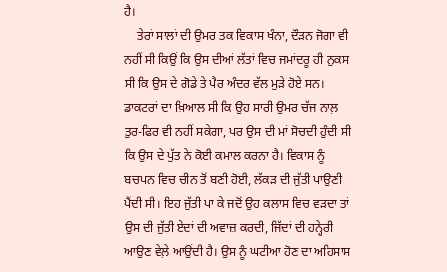ਹੈ।
    ਤੇਰਾਂ ਸਾਲਾਂ ਦੀ ਉਮਰ ਤਕ ਵਿਕਾਸ ਖੰਨਾ, ਦੌੜਨ ਜੋਗਾ ਵੀ ਨਹੀਂ ਸੀ ਕਿਉਂ ਕਿ ਉਸ ਦੀਆਂ ਲੱਤਾਂ ਵਿਚ ਜਮਾਂਦਰੂ ਹੀ ਨੁਕਸ ਸੀ ਕਿ ਉਸ ਦੇ ਗੋਡੇ ਤੇ ਪੈਰ ਅੰਦਰ ਵੱਲ ਮੁੜੇ ਹੋਏ ਸਨ। ਡਾਕਟਰਾਂ ਦਾ ਖ਼ਿਆਲ ਸੀ ਕਿ ਉਹ ਸਾਰੀ ਉਮਰ ਚੱਜ ਨਾਲ਼ ਤੁਰ-ਫਿਰ ਵੀ ਨਹੀਂ ਸਕੇਗਾ, ਪਰ ਉਸ ਦੀ ਮਾਂ ਸੋਚਦੀ ਹੁੰਦੀ ਸੀ ਕਿ ਉਸ ਦੇ ਪੁੱਤ ਨੇ ਕੋਈ ਕਮਾਲ ਕਰਨਾ ਹੈ। ਵਿਕਾਸ ਨੂੰ ਬਚਪਨ ਵਿਚ ਚੀਨ ਤੋਂ ਬਣੀ ਹੋਈ, ਲੱਕੜ ਦੀ ਜੁੱਤੀ ਪਾਉਣੀ ਪੈਂਦੀ ਸੀ। ਇਹ ਜੁੱਤੀ ਪਾ ਕੇ ਜਦੋਂ ਉਹ ਕਲਾਸ ਵਿਚ ਵੜਦਾ ਤਾਂ ਉਸ ਦੀ ਜੁੱਤੀ ਏਦਾਂ ਦੀ ਅਵਾਜ਼ ਕਰਦੀ, ਜਿੱਦਾਂ ਦੀ ਹਨ੍ਹੇਰੀ ਆਉਣ ਵੇਲ਼ੇ ਆਉਂਦੀ ਹੈ। ਉਸ ਨੂੰ ਘਟੀਆ ਹੋਣ ਦਾ ਅਹਿਸਾਸ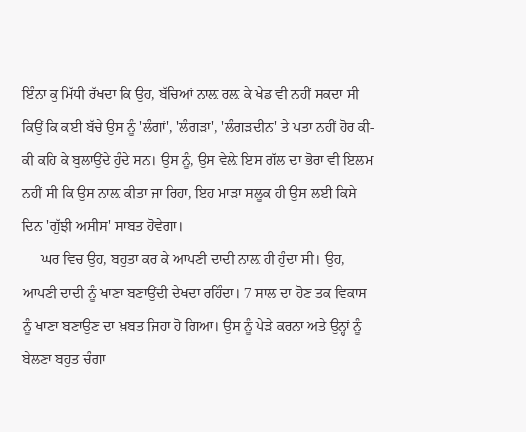ਇੰਨਾ ਕੁ ਮਿੱਧੀ ਰੱਖਦਾ ਕਿ ਉਹ, ਬੱਚਿਆਂ ਨਾਲ਼ ਰਲ਼ ਕੇ ਖੇਡ ਵੀ ਨਹੀਂ ਸਕਦਾ ਸੀ ਕਿਉਂ ਕਿ ਕਈ ਬੱਚੇ ਉਸ ਨੂੰ 'ਲੰਗਾਂ', 'ਲੰਗੜਾ', 'ਲੰਗੜਦੀਨ' ਤੇ ਪਤਾ ਨਹੀਂ ਹੋਰ ਕੀ-ਕੀ ਕਹਿ ਕੇ ਬੁਲਾਉਂਦੇ ਹੁੰਦੇ ਸਨ। ਉਸ ਨੂੰ, ਉਸ ਵੇਲ਼ੇ ਇਸ ਗੱਲ ਦਾ ਭੋਰਾ ਵੀ ਇਲਮ ਨਹੀਂ ਸੀ ਕਿ ਉਸ ਨਾਲ਼ ਕੀਤਾ ਜਾ ਰਿਹਾ, ਇਹ ਮਾੜਾ ਸਲੂਕ ਹੀ ਉਸ ਲਈ ਕਿਸੇ ਦਿਨ 'ਗੁੱਝੀ ਅਸੀਸ' ਸਾਬਤ ਹੋਵੇਗਾ।
     ਘਰ ਵਿਚ ਉਹ, ਬਹੁਤਾ ਕਰ ਕੇ ਆਪਣੀ ਦਾਦੀ ਨਾਲ਼ ਹੀ ਹੁੰਦਾ ਸੀ। ਉਹ, ਆਪਣੀ ਦਾਦੀ ਨੂੰ ਖਾਣਾ ਬਣਾਉਂਦੀ ਦੇਖਦਾ ਰਹਿੰਦਾ। 7 ਸਾਲ ਦਾ ਹੋਣ ਤਕ ਵਿਕਾਸ ਨੂੰ ਖਾਣਾ ਬਣਾਉਣ ਦਾ ਖ਼ਬਤ ਜਿਹਾ ਹੋ ਗਿਆ। ਉਸ ਨੂੰ ਪੇੜੇ ਕਰਨਾ ਅਤੇ ਉਨ੍ਹਾਂ ਨੂੰ ਬੇਲਣਾ ਬਹੁਤ ਚੰਗਾ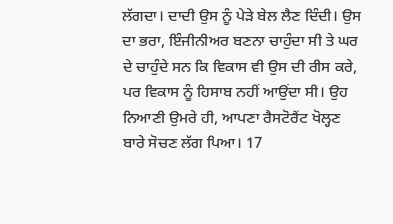ਲੱਗਦਾ। ਦਾਦੀ ਉਸ ਨੂੰ ਪੇੜੇ ਬੇਲ ਲੈਣ ਦਿੰਦੀ। ਉਸ ਦਾ ਭਰਾ, ਇੰਜੀਨੀਅਰ ਬਣਨਾ ਚਾਹੁੰਦਾ ਸੀ ਤੇ ਘਰ ਦੇ ਚਾਹੁੰਦੇ ਸਨ ਕਿ ਵਿਕਾਸ ਵੀ ਉਸ ਦੀ ਰੀਸ ਕਰੇ, ਪਰ ਵਿਕਾਸ ਨੂੰ ਹਿਸਾਬ ਨਹੀਂ ਆਉਂਦਾ ਸੀ। ਉਹ ਨਿਆਣੀ ਉਮਰੇ ਹੀ, ਆਪਣਾ ਰੈਸਟੋਰੈਂਟ ਖੋਲ੍ਹਣ ਬਾਰੇ ਸੋਚਣ ਲੱਗ ਪਿਆ। 17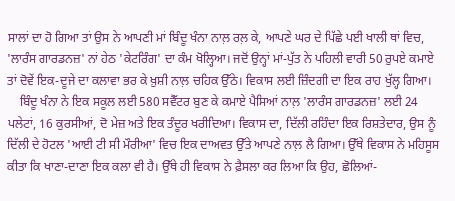ਸਾਲਾਂ ਦਾ ਹੋ ਗਿਆ ਤਾਂ ਉਸ ਨੇ ਆਪਣੀ ਮਾਂ ਬਿੰਦੂ ਖੰਨਾ ਨਾਲ਼ ਰਲ਼ ਕੇ, ਆਪਣੇ ਘਰ ਦੇ ਪਿੱਛੇ ਪਈ ਖਾਲੀ ਥਾਂ ਵਿਚ, 'ਲਾਰੰਸ ਗਾਰਡਨਜ਼' ਨਾਂ ਹੇਠ 'ਕੇਟਰਿੰਗ' ਦਾ ਕੰਮ ਖੋਲ੍ਹਿਆ। ਜਦੋਂ ਉਨ੍ਹਾਂ ਮਾਂ-ਪੁੱਤ ਨੇ ਪਹਿਲੀ ਵਾਰੀ 50 ਰੁਪਏ ਕਮਾਏ ਤਾਂ ਦੋਵੇਂ ਇਕ-ਦੂਜੇ ਦਾ ਕਲਾਵਾ ਭਰ ਕੇ ਖ਼ੁਸ਼ੀ ਨਾਲ਼ ਚਹਿਕ ਉੱਠੇ। ਵਿਕਾਸ ਲਈ ਜ਼ਿੰਦਗੀ ਦਾ ਇਕ ਰਾਹ ਖੁੱਲ੍ਹ ਗਿਆ।
    ਬਿੰਦੂ ਖੰਨਾ ਨੇ ਇਕ ਸਕੂਲ ਲਈ 580 ਸਵੈੱਟਰ ਬੁਣ ਕੇ ਕਮਾਏ ਪੈਸਿਆਂ ਨਾਲ਼ 'ਲਾਰੰਸ ਗਾਰਡਨਜ਼' ਲਈ 24 ਪਲੇਟਾਂ, 16 ਕੁਰਸੀਆਂ, ਦੋ ਮੇਜ਼ ਅਤੇ ਇਕ ਤੰਦੂਰ ਖਰੀਦਿਆ। ਵਿਕਾਸ ਦਾ, ਦਿੱਲੀ ਰਹਿੰਦਾ ਇਕ ਰਿਸ਼ਤੇਦਾਰ, ਉਸ ਨੂੰ ਦਿੱਲੀ ਦੇ ਹੋਟਲ 'ਆਈ ਟੀ ਸੀ ਮੌਰੀਆ' ਵਿਚ ਇਕ ਦਾਅਵਤ ਉੱਤੇ ਆਪਣੇ ਨਾਲ਼ ਲੈ ਗਿਆ। ਉੱਥੇ ਵਿਕਾਸ ਨੇ ਮਹਿਸੂਸ ਕੀਤਾ ਕਿ ਖਾਣਾ-ਦਾਣਾ ਇਕ ਕਲਾ ਵੀ ਹੈ। ਉੱਥੇ ਹੀ ਵਿਕਾਸ ਨੇ ਫ਼ੈਸਲਾ ਕਰ ਲਿਆ ਕਿ ਉਹ, ਛੋਲਿਆਂ-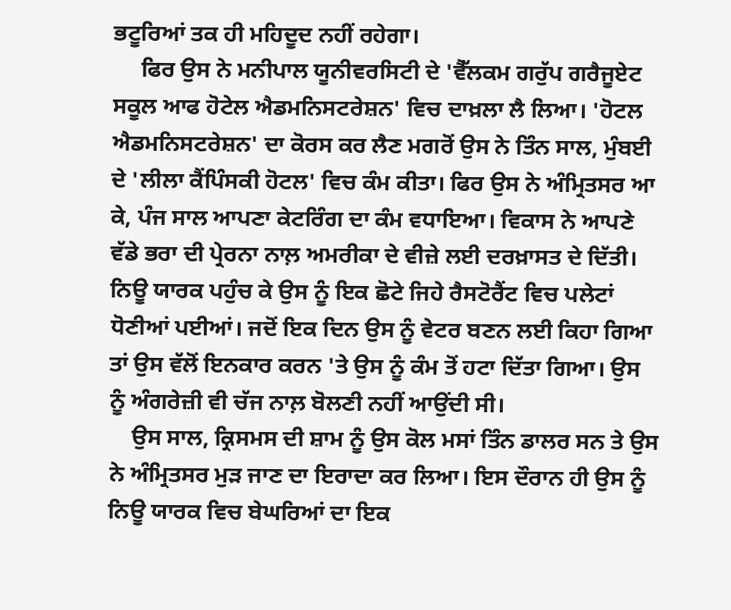ਭਟੂਰਿਆਂ ਤਕ ਹੀ ਮਹਿਦੂਦ ਨਹੀਂ ਰਹੇਗਾ।
     ਫਿਰ ਉਸ ਨੇ ਮਨੀਪਾਲ ਯੂਨੀਵਰਸਿਟੀ ਦੇ 'ਵੈੱਲਕਮ ਗਰੁੱਪ ਗਰੈਜੂਏਟ ਸਕੂਲ ਆਫ ਹੋਟੇਲ ਐਡਮਨਿਸਟਰੇਸ਼ਨ' ਵਿਚ ਦਾਖ਼ਲਾ ਲੈ ਲਿਆ। 'ਹੋਟਲ ਐਡਮਨਿਸਟਰੇਸ਼ਨ' ਦਾ ਕੋਰਸ ਕਰ ਲੈਣ ਮਗਰੋਂ ਉਸ ਨੇ ਤਿੰਨ ਸਾਲ, ਮੁੰਬਈ ਦੇ 'ਲੀਲਾ ਕੈਂਪਿੰਸਕੀ ਹੋਟਲ' ਵਿਚ ਕੰਮ ਕੀਤਾ। ਫਿਰ ਉਸ ਨੇ ਅੰਮ੍ਰਿਤਸਰ ਆ ਕੇ, ਪੰਜ ਸਾਲ ਆਪਣਾ ਕੇਟਰਿੰਗ ਦਾ ਕੰਮ ਵਧਾਇਆ। ਵਿਕਾਸ ਨੇ ਆਪਣੇ ਵੱਡੇ ਭਰਾ ਦੀ ਪ੍ਰੇਰਨਾ ਨਾਲ਼ ਅਮਰੀਕਾ ਦੇ ਵੀਜ਼ੇ ਲਈ ਦਰਖ਼ਾਸਤ ਦੇ ਦਿੱਤੀ। ਨਿਊ ਯਾਰਕ ਪਹੁੰਚ ਕੇ ਉਸ ਨੂੰ ਇਕ ਛੋਟੇ ਜਿਹੇ ਰੈਸਟੋਰੈਂਟ ਵਿਚ ਪਲੇਟਾਂ ਧੋਣੀਆਂ ਪਈਆਂ। ਜਦੋਂ ਇਕ ਦਿਨ ਉਸ ਨੂੰ ਵੇਟਰ ਬਣਨ ਲਈ ਕਿਹਾ ਗਿਆ ਤਾਂ ਉਸ ਵੱਲੋਂ ਇਨਕਾਰ ਕਰਨ 'ਤੇ ਉਸ ਨੂੰ ਕੰਮ ਤੋਂ ਹਟਾ ਦਿੱਤਾ ਗਿਆ। ਉਸ ਨੂੰ ਅੰਗਰੇਜ਼ੀ ਵੀ ਚੱਜ ਨਾਲ਼ ਬੋਲਣੀ ਨਹੀਂ ਆਉਂਦੀ ਸੀ।
    ਉਸ ਸਾਲ, ਕ੍ਰਿਸਮਸ ਦੀ ਸ਼ਾਮ ਨੂੰ ਉਸ ਕੋਲ ਮਸਾਂ ਤਿੰਨ ਡਾਲਰ ਸਨ ਤੇ ਉਸ ਨੇ ਅੰਮ੍ਰਿਤਸਰ ਮੁੜ ਜਾਣ ਦਾ ਇਰਾਦਾ ਕਰ ਲਿਆ। ਇਸ ਦੌਰਾਨ ਹੀ ਉਸ ਨੂੰ ਨਿਊ ਯਾਰਕ ਵਿਚ ਬੇਘਰਿਆਂ ਦਾ ਇਕ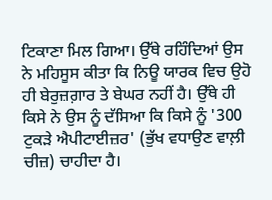ਟਿਕਾਣਾ ਮਿਲ ਗਿਆ। ਉੱਥੇ ਰਹਿੰਦਿਆਂ ਉਸ ਨੇ ਮਹਿਸੂਸ ਕੀਤਾ ਕਿ ਨਿਊ ਯਾਰਕ ਵਿਚ ਉਹੋ ਹੀ ਬੇਰੁਜ਼ਗ਼ਾਰ ਤੇ ਬੇਘਰ ਨਹੀਂ ਹੈ। ਉੱਥੇ ਹੀ ਕਿਸੇ ਨੇ ਉਸ ਨੂੰ ਦੱਸਿਆ ਕਿ ਕਿਸੇ ਨੂੰ '300 ਟੁਕੜੇ ਐਪੀਟਾਈਜ਼ਰ' (ਭੁੱਖ ਵਧਾਉਣ ਵਾਲ਼ੀ ਚੀਜ਼) ਚਾਹੀਦਾ ਹੈ।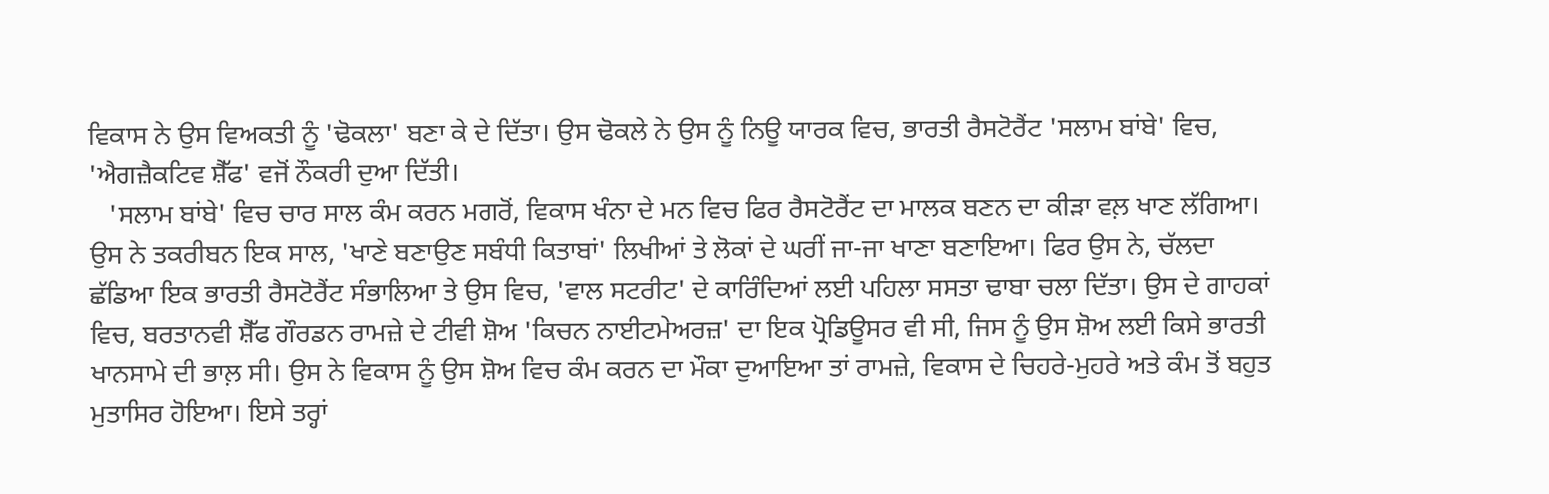ਵਿਕਾਸ ਨੇ ਉਸ ਵਿਅਕਤੀ ਨੂੰ 'ਢੋਕਲਾ' ਬਣਾ ਕੇ ਦੇ ਦਿੱਤਾ। ਉਸ ਢੋਕਲੇ ਨੇ ਉਸ ਨੂੰ ਨਿਊ ਯਾਰਕ ਵਿਚ, ਭਾਰਤੀ ਰੈਸਟੋਰੈਂਟ 'ਸਲਾਮ ਬਾਂਬੇ' ਵਿਚ, 'ਐਗਜ਼ੈਕਟਿਵ ਸ਼ੈੱਫ' ਵਜੋਂ ਨੌਕਰੀ ਦੁਆ ਦਿੱਤੀ।
   'ਸਲਾਮ ਬਾਂਬੇ' ਵਿਚ ਚਾਰ ਸਾਲ ਕੰਮ ਕਰਨ ਮਗਰੋਂ, ਵਿਕਾਸ ਖੰਨਾ ਦੇ ਮਨ ਵਿਚ ਫਿਰ ਰੈਸਟੋਰੈਂਟ ਦਾ ਮਾਲਕ ਬਣਨ ਦਾ ਕੀੜਾ ਵਲ਼ ਖਾਣ ਲੱਗਿਆ। ਉਸ ਨੇ ਤਕਰੀਬਨ ਇਕ ਸਾਲ, 'ਖਾਣੇ ਬਣਾਉਣ ਸਬੰਧੀ ਕਿਤਾਬਾਂ' ਲਿਖੀਆਂ ਤੇ ਲੋਕਾਂ ਦੇ ਘਰੀਂ ਜਾ-ਜਾ ਖਾਣਾ ਬਣਾਇਆ। ਫਿਰ ਉਸ ਨੇ, ਚੱਲਦਾ ਛੱਡਿਆ ਇਕ ਭਾਰਤੀ ਰੈਸਟੋਰੈਂਟ ਸੰਭਾਲਿਆ ਤੇ ਉਸ ਵਿਚ, 'ਵਾਲ ਸਟਰੀਟ' ਦੇ ਕਾਰਿੰਦਿਆਂ ਲਈ ਪਹਿਲਾ ਸਸਤਾ ਢਾਬਾ ਚਲਾ ਦਿੱਤਾ। ਉਸ ਦੇ ਗਾਹਕਾਂ ਵਿਚ, ਬਰਤਾਨਵੀ ਸ਼ੈੱਫ ਗੌਰਡਨ ਰਾਮਜ਼ੇ ਦੇ ਟੀਵੀ ਸ਼ੋਅ 'ਕਿਚਨ ਨਾਈਟਮੇਅਰਜ਼' ਦਾ ਇਕ ਪ੍ਰੋਡਿਊਸਰ ਵੀ ਸੀ, ਜਿਸ ਨੂੰ ਉਸ ਸ਼ੋਅ ਲਈ ਕਿਸੇ ਭਾਰਤੀ ਖਾਨਸਾਮੇ ਦੀ ਭਾਲ਼ ਸੀ। ਉਸ ਨੇ ਵਿਕਾਸ ਨੂੰ ਉਸ ਸ਼ੋਅ ਵਿਚ ਕੰਮ ਕਰਨ ਦਾ ਮੌਕਾ ਦੁਆਇਆ ਤਾਂ ਰਾਮਜ਼ੇ, ਵਿਕਾਸ ਦੇ ਚਿਹਰੇ-ਮੁਹਰੇ ਅਤੇ ਕੰਮ ਤੋਂ ਬਹੁਤ ਮੁਤਾਸਿਰ ਹੋਇਆ। ਇਸੇ ਤਰ੍ਹਾਂ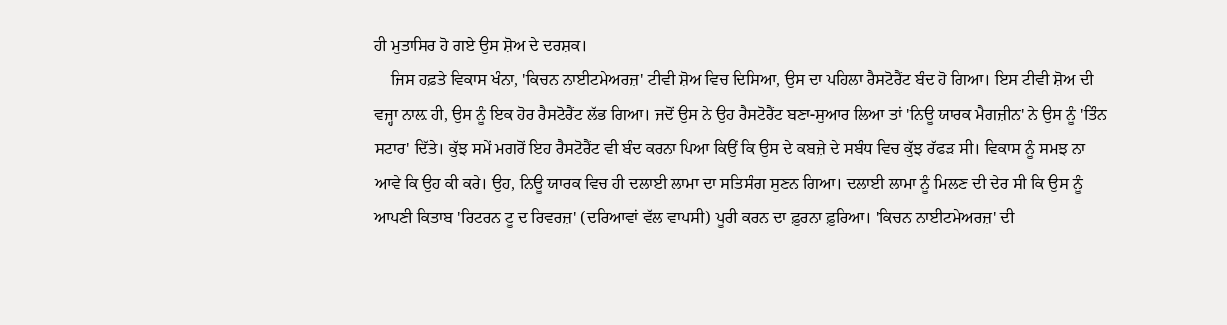ਹੀ ਮੁਤਾਸਿਰ ਹੋ ਗਏ ਉਸ ਸ਼ੋਅ ਦੇ ਦਰਸ਼ਕ।
    ਜਿਸ ਹਫ਼ਤੇ ਵਿਕਾਸ ਖੰਨਾ, 'ਕਿਚਨ ਨਾਈਟਮੇਅਰਜ਼' ਟੀਵੀ ਸ਼ੋਅ ਵਿਚ ਦਿਸਿਆ, ਉਸ ਦਾ ਪਹਿਲਾ ਰੈਸਟੋਰੈਂਟ ਬੰਦ ਹੋ ਗਿਆ। ਇਸ ਟੀਵੀ ਸ਼ੋਅ ਦੀ ਵਜ੍ਹਾ ਨਾਲ਼ ਹੀ, ਉਸ ਨੂੰ ਇਕ ਹੋਰ ਰੈਸਟੋਰੈਂਟ ਲੱਭ ਗਿਆ। ਜਦੋਂ ਉਸ ਨੇ ਉਹ ਰੈਸਟੋਰੈਂਟ ਬਣਾ-ਸੁਆਰ ਲਿਆ ਤਾਂ 'ਨਿਊ ਯਾਰਕ ਮੈਗਜ਼ੀਨ' ਨੇ ਉਸ ਨੂੰ 'ਤਿੰਨ ਸਟਾਰ' ਦਿੱਤੇ। ਕੁੱਝ ਸਮੇਂ ਮਗਰੋਂ ਇਹ ਰੈਸਟੋਰੈਂਟ ਵੀ ਬੰਦ ਕਰਨਾ ਪਿਆ ਕਿਉਂ ਕਿ ਉਸ ਦੇ ਕਬਜ਼ੇ ਦੇ ਸਬੰਧ ਵਿਚ ਕੁੱਝ ਰੱਫੜ ਸੀ। ਵਿਕਾਸ ਨੂੰ ਸਮਝ ਨਾ ਆਵੇ ਕਿ ਉਹ ਕੀ ਕਰੇ। ਉਹ, ਨਿਊ ਯਾਰਕ ਵਿਚ ਹੀ ਦਲਾਈ ਲਾਮਾ ਦਾ ਸਤਿਸੰਗ ਸੁਣਨ ਗਿਆ। ਦਲਾਈ ਲਾਮਾ ਨੂੰ ਮਿਲਣ ਦੀ ਦੇਰ ਸੀ ਕਿ ਉਸ ਨੂੰ ਆਪਣੀ ਕਿਤਾਬ 'ਰਿਟਰਨ ਟੂ ਦ ਰਿਵਰਜ਼' (ਦਰਿਆਵਾਂ ਵੱਲ ਵਾਪਸੀ) ਪੂਰੀ ਕਰਨ ਦਾ ਫ਼ੁਰਨਾ ਫ਼ੁਰਿਆ। 'ਕਿਚਨ ਨਾਈਟਮੇਅਰਜ਼' ਦੀ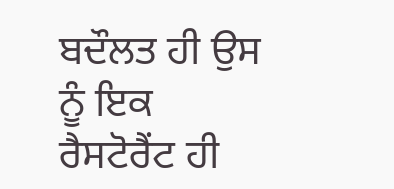ਬਦੌਲਤ ਹੀ ਉਸ ਨੂੰ ਇਕ ਰੈਸਟੋਰੈਂਟ ਹੀ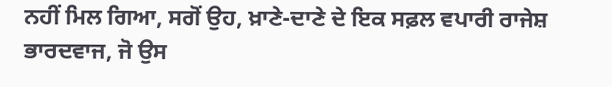ਨਹੀਂ ਮਿਲ ਗਿਆ, ਸਗੋਂ ਉਹ, ਖ਼ਾਣੇ-ਦਾਣੇ ਦੇ ਇਕ ਸਫ਼ਲ ਵਪਾਰੀ ਰਾਜੇਸ਼ ਭਾਰਦਵਾਜ, ਜੋ ਉਸ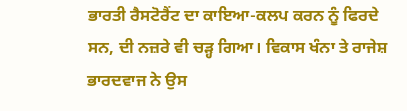ਭਾਰਤੀ ਰੈਸਟੋਰੈਂਟ ਦਾ ਕਾਇਆ-ਕਲਪ ਕਰਨ ਨੂੰ ਫਿਰਦੇ ਸਨ, ਦੀ ਨਜ਼ਰੇ ਵੀ ਚੜ੍ਹ ਗਿਆ। ਵਿਕਾਸ ਖੰਨਾ ਤੇ ਰਾਜੇਸ਼ ਭਾਰਦਵਾਜ ਨੇ ਉਸ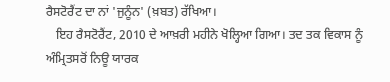ਰੈਸਟੋਰੈਂਟ ਦਾ ਨਾਂ 'ਜੁਨੂੰਨ' (ਖ਼ਬਤ) ਰੱਖਿਆ।
   ਇਹ ਰੈਸਟੋਰੈਂਟ, 2010 ਦੇ ਆਖ਼ਰੀ ਮਹੀਨੇ ਖੋਲ੍ਹਿਆ ਗਿਆ। ਤਦ ਤਕ ਵਿਕਾਸ ਨੂੰ ਅੰਮ੍ਰਿਤਸਰੋਂ ਨਿਊ ਯਾਰਕ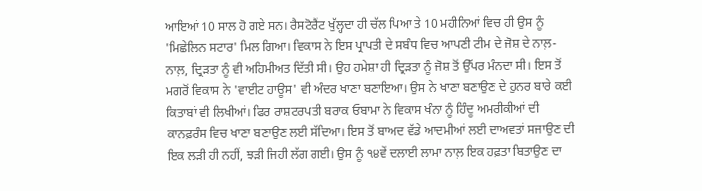ਆਇਆਂ 10 ਸਾਲ ਹੋ ਗਏ ਸਨ। ਰੈਸਟੋਰੈਂਟ ਖੁੱਲ੍ਹਦਾ ਹੀ ਚੱਲ ਪਿਆ ਤੇ 10 ਮਹੀਨਿਆਂ ਵਿਚ ਹੀ ਉਸ ਨੂੰ 'ਮਿਛੇਲਿਨ ਸਟਾਰ' ਮਿਲ ਗਿਆ। ਵਿਕਾਸ ਨੇ ਇਸ ਪ੍ਰਾਪਤੀ ਦੇ ਸਬੰਧ ਵਿਚ ਆਪਣੀ ਟੀਮ ਦੇ ਜੋਸ਼ ਦੇ ਨਾਲ਼-ਨਾਲ਼, ਦ੍ਰਿੜਤਾ ਨੂੰ ਵੀ ਅਹਿਮੀਅਤ ਦਿੱਤੀ ਸੀ। ਉਹ ਹਮੇਸ਼ਾ ਹੀ ਦ੍ਰਿੜਤਾ ਨੂੰ ਜੋਸ਼ ਤੋਂ ਉੱਪਰ ਮੰਨਦਾ ਸੀ। ਇਸ ਤੋਂ ਮਗਰੋਂ ਵਿਕਾਸ ਨੇ 'ਵਾਈਟ ਹਾਊਸ' ਵੀ ਅੰਦਰ ਖਾਣਾ ਬਣਾਇਆ। ਉਸ ਨੇ ਖਾਣਾ ਬਣਾਉਣ ਦੇ ਹੁਨਰ ਬਾਰੇ ਕਈ ਕਿਤਾਬਾਂ ਵੀ ਲਿਖੀਆਂ। ਫਿਰ ਰਾਸ਼ਟਰਪਤੀ ਬਰਾਕ ਓਬਾਮਾ ਨੇ ਵਿਕਾਸ ਖੰਨਾ ਨੂੰ ਹਿੰਦੂ ਅਮਰੀਕੀਆਂ ਦੀ ਕਾਨਫ਼ਰੰਸ ਵਿਚ ਖਾਣਾ ਬਣਾਉਣ ਲਈ ਸੱਦਿਆ। ਇਸ ਤੋਂ ਬਾਅਦ ਵੱਡੇ ਆਦਮੀਆਂ ਲਈ ਦਾਅਵਤਾਂ ਸਜਾਉਣ ਦੀ ਇਕ ਲੜੀ ਹੀ ਨਹੀਂ, ਝੜੀ ਜਿਹੀ ਲੱਗ ਗਈ। ਉਸ ਨੂੰ ੧੪ਵੇਂ ਦਲਾਈ ਲਾਮਾ ਨਾਲ਼ ਇਕ ਹਫ਼ਤਾ ਬਿਤਾਉਣ ਦਾ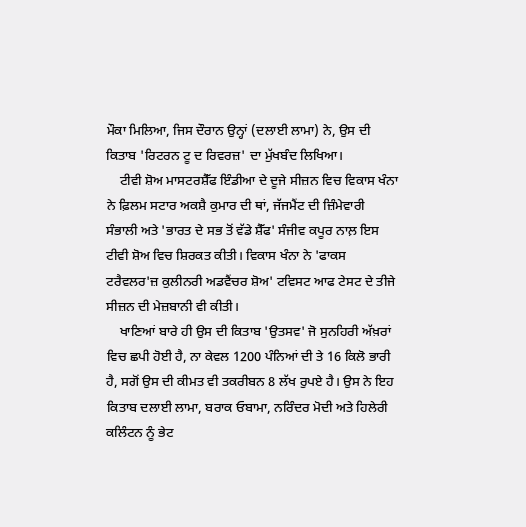ਮੌਕਾ ਮਿਲਿਆ, ਜਿਸ ਦੌਰਾਨ ਉਨ੍ਹਾਂ (ਦਲਾਈ ਲਾਮਾ) ਨੇ, ਉਸ ਦੀ ਕਿਤਾਬ 'ਰਿਟਰਨ ਟੂ ਦ ਰਿਵਰਜ਼' ਦਾ ਮੁੱਖਬੰਦ ਲਿਖਿਆ।
    ਟੀਵੀ ਸ਼ੋਅ ਮਾਸਟਰਸ਼ੈੱਫ ਇੰਡੀਆ ਦੇ ਦੂਜੇ ਸੀਜ਼ਨ ਵਿਚ ਵਿਕਾਸ ਖੰਨਾ ਨੇ ਫ਼ਿਲਮ ਸਟਾਰ ਅਕਸ਼ੈ ਕੁਮਾਰ ਦੀ ਥਾਂ, ਜੱਜਮੈਂਟ ਦੀ ਜ਼ਿੰਮੇਵਾਰੀ ਸੰਭਾਲੀ ਅਤੇ 'ਭਾਰਤ ਦੇ ਸਭ ਤੋਂ ਵੱਡੇ ਸ਼ੈੱਫ' ਸੰਜੀਵ ਕਪੂਰ ਨਾਲ਼ ਇਸ ਟੀਵੀ ਸ਼ੋਅ ਵਿਚ ਸ਼ਿਰਕਤ ਕੀਤੀ। ਵਿਕਾਸ ਖੰਨਾ ਨੇ 'ਫਾਕਸ ਟਰੈਵਲਰ'ਜ਼ ਕੁਲੀਨਰੀ ਅਡਵੈਂਚਰ ਸ਼ੋਅ' ਟਵਿਸਟ ਆਫ ਟੇਸਟ ਦੇ ਤੀਜੇ ਸੀਜ਼ਨ ਦੀ ਮੇਜ਼ਬਾਨੀ ਵੀ ਕੀਤੀ।
    ਖਾਣਿਆਂ ਬਾਰੇ ਹੀ ਉਸ ਦੀ ਕਿਤਾਬ 'ਉਤਸਵ' ਜੋ ਸੁਨਹਿਰੀ ਅੱਖ਼ਰਾਂ ਵਿਚ ਛਪੀ ਹੋਈ ਹੈ, ਨਾ ਕੇਵਲ 1200 ਪੰਨਿਆਂ ਦੀ ਤੇ 16 ਕਿਲੋ ਭਾਰੀ ਹੈ, ਸਗੋਂ ਉਸ ਦੀ ਕੀਮਤ ਵੀ ਤਕਰੀਬਨ 8 ਲੱਖ ਰੁਪਏ ਹੈ। ਉਸ ਨੇ ਇਹ ਕਿਤਾਬ ਦਲਾਈ ਲਾਮਾ, ਬਰਾਕ ਓਬਾਮਾ, ਨਰਿੰਦਰ ਮੋਦੀ ਅਤੇ ਹਿਲੇਰੀ ਕਲਿੰਟਨ ਨੂੰ ਭੇਟ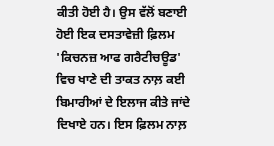ਕੀਤੀ ਹੋਈ ਹੈ। ਉਸ ਵੱਲੋਂ ਬਣਾਈ ਹੋਈ ਇਕ ਦਸਤਾਵੇਜ਼ੀ ਫ਼ਿਲਮ 'ਕਿਚਨਜ਼ ਆਫ ਗਰੈਟੀਚਊਡ' ਵਿਚ ਖਾਣੇ ਦੀ ਤਾਕਤ ਨਾਲ਼ ਕਈ ਬਿਮਾਰੀਆਂ ਦੇ ਇਲਾਜ ਕੀਤੇ ਜਾਂਦੇ ਦਿਖਾਏ ਹਨ। ਇਸ ਫ਼ਿਲਮ ਨਾਲ਼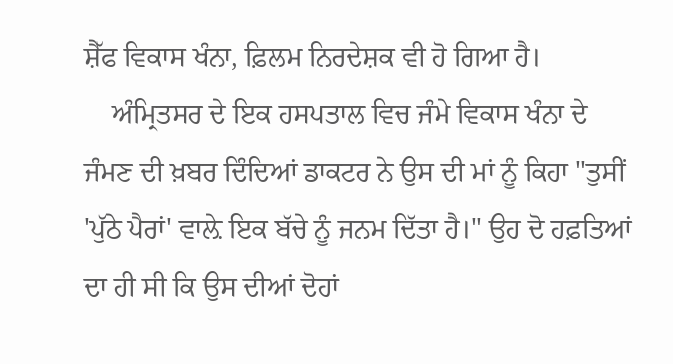ਸ਼ੈੱਫ ਵਿਕਾਸ ਖੰਨਾ, ਫ਼ਿਲਮ ਨਿਰਦੇਸ਼ਕ ਵੀ ਹੋ ਗਿਆ ਹੈ।
    ਅੰਮ੍ਰਿਤਸਰ ਦੇ ਇਕ ਹਸਪਤਾਲ ਵਿਚ ਜੰਮੇ ਵਿਕਾਸ ਖੰਨਾ ਦੇ ਜੰਮਣ ਦੀ ਖ਼ਬਰ ਦਿੰਦਿਆਂ ਡਾਕਟਰ ਨੇ ਉਸ ਦੀ ਮਾਂ ਨੂੰ ਕਿਹਾ "ਤੁਸੀਂ 'ਪੁੱਠੇ ਪੈਰਾਂ' ਵਾਲ਼ੇ ਇਕ ਬੱਚੇ ਨੂੰ ਜਨਮ ਦਿੱਤਾ ਹੈ।" ਉਹ ਦੋ ਹਫ਼ਤਿਆਂ ਦਾ ਹੀ ਸੀ ਕਿ ਉਸ ਦੀਆਂ ਦੋਹਾਂ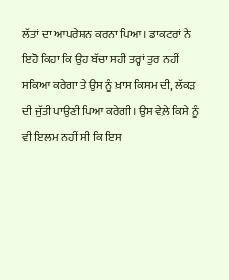ਲੱਤਾਂ ਦਾ ਆਪਰੇਸ਼ਨ ਕਰਨਾ ਪਿਆ। ਡਾਕਟਰਾਂ ਨੇ ਇਹੋ ਕਿਹਾ ਕਿ ਉਹ ਬੱਚਾ ਸਹੀ ਤਰ੍ਹਾਂ ਤੁਰ ਨਹੀਂ ਸਕਿਆ ਕਰੇਗਾ ਤੇ ਉਸ ਨੂੰ ਖ਼ਾਸ ਕਿਸਮ ਦੀ, ਲੱਕੜ ਦੀ ਜੁੱਤੀ ਪਾਉਣੀ ਪਿਆ ਕਰੇਗੀ। ਉਸ ਵੇਲ਼ੇ ਕਿਸੇ ਨੂੰ ਵੀ ਇਲਮ ਨਹੀਂ ਸੀ ਕਿ ਇਸ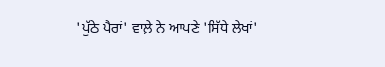'ਪੁੱਠੇ ਪੈਰਾਂ' ਵਾਲ਼ੇ ਨੇ ਆਪਣੇ 'ਸਿੱਧੇ ਲੇਖਾਂ'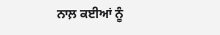ਨਾਲ਼ ਕਈਆਂ ਨੂੰ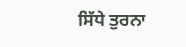ਸਿੱਧੇ ਤੁਰਨਾ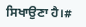ਸਿਖਾਉਣਾ ਹੈ।#